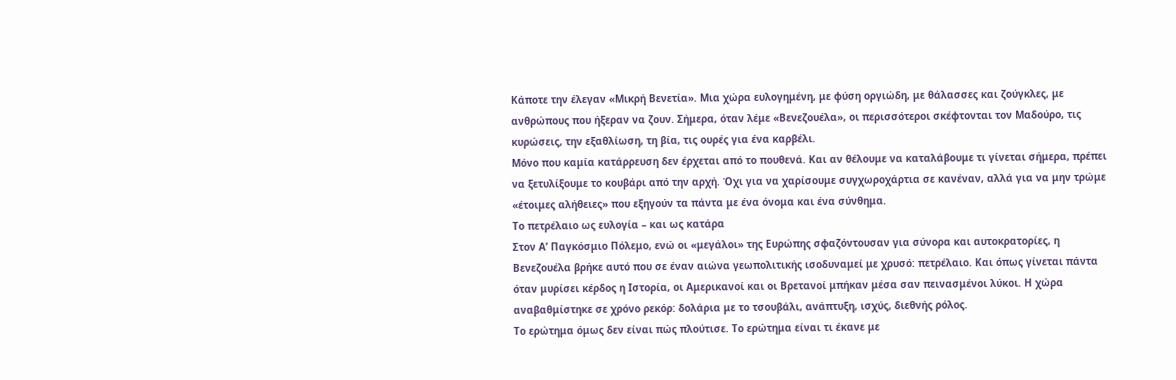Κάποτε την έλεγαν «Μικρή Βενετία». Μια χώρα ευλογημένη, με φύση οργιώδη, με θάλασσες και ζούγκλες, με ανθρώπους που ήξεραν να ζουν. Σήμερα, όταν λέμε «Βενεζουέλα», οι περισσότεροι σκέφτονται τον Μαδούρο, τις κυρώσεις, την εξαθλίωση, τη βία, τις ουρές για ένα καρβέλι.
Μόνο που καμία κατάρρευση δεν έρχεται από το πουθενά. Και αν θέλουμε να καταλάβουμε τι γίνεται σήμερα, πρέπει να ξετυλίξουμε το κουβάρι από την αρχή. Όχι για να χαρίσουμε συγχωροχάρτια σε κανέναν, αλλά για να μην τρώμε «έτοιμες αλήθειες» που εξηγούν τα πάντα με ένα όνομα και ένα σύνθημα.
Το πετρέλαιο ως ευλογία – και ως κατάρα
Στον Α’ Παγκόσμιο Πόλεμο, ενώ οι «μεγάλοι» της Ευρώπης σφαζόντουσαν για σύνορα και αυτοκρατορίες, η Βενεζουέλα βρήκε αυτό που σε έναν αιώνα γεωπολιτικής ισοδυναμεί με χρυσό: πετρέλαιο. Και όπως γίνεται πάντα όταν μυρίσει κέρδος η Ιστορία, οι Αμερικανοί και οι Βρετανοί μπήκαν μέσα σαν πεινασμένοι λύκοι. Η χώρα αναβαθμίστηκε σε χρόνο ρεκόρ: δολάρια με το τσουβάλι, ανάπτυξη, ισχύς, διεθνής ρόλος.
Το ερώτημα όμως δεν είναι πώς πλούτισε. Το ερώτημα είναι τι έκανε με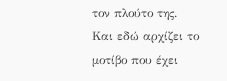τον πλούτο της.
Και εδώ αρχίζει το μοτίβο που έχει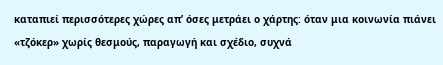καταπιεί περισσότερες χώρες απ’ όσες μετράει ο χάρτης: όταν μια κοινωνία πιάνει «τζόκερ» χωρίς θεσμούς, παραγωγή και σχέδιο, συχνά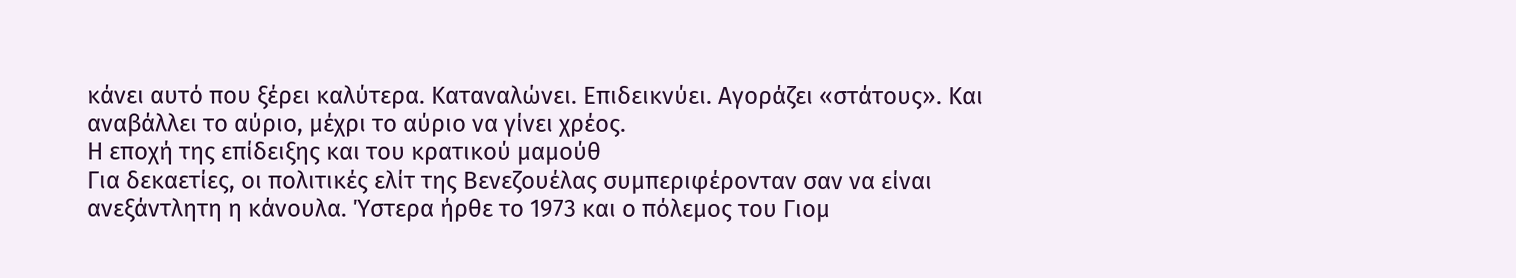κάνει αυτό που ξέρει καλύτερα. Καταναλώνει. Επιδεικνύει. Αγοράζει «στάτους». Και αναβάλλει το αύριο, μέχρι το αύριο να γίνει χρέος.
Η εποχή της επίδειξης και του κρατικού μαμούθ
Για δεκαετίες, οι πολιτικές ελίτ της Βενεζουέλας συμπεριφέρονταν σαν να είναι ανεξάντλητη η κάνουλα. Ύστερα ήρθε το 1973 και ο πόλεμος του Γιομ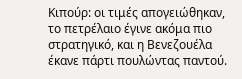Κιπούρ: οι τιμές απογειώθηκαν, το πετρέλαιο έγινε ακόμα πιο στρατηγικό, και η Βενεζουέλα έκανε πάρτι πουλώντας παντού.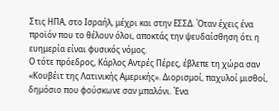Στις ΗΠΑ, στο Ισραήλ, μέχρι και στην ΕΣΣΔ. Όταν έχεις ένα προϊόν που το θέλουν όλοι, αποκτάς την ψευδαίσθηση ότι η ευημερία είναι φυσικός νόμος.
Ο τότε πρόεδρος, Κάρλος Αντρές Πέρες, έβλεπε τη χώρα σαν «Κουβέιτ της Λατινικής Αμερικής». Διορισμοί, παχυλοί μισθοί, δημόσιο που φούσκωνε σαν μπαλόνι. Ένα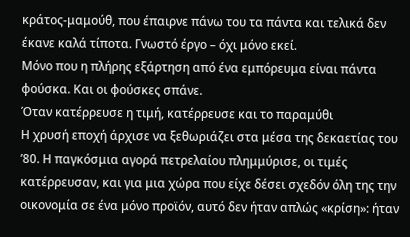κράτος-μαμούθ, που έπαιρνε πάνω του τα πάντα και τελικά δεν έκανε καλά τίποτα. Γνωστό έργο – όχι μόνο εκεί.
Μόνο που η πλήρης εξάρτηση από ένα εμπόρευμα είναι πάντα φούσκα. Και οι φούσκες σπάνε.
Όταν κατέρρευσε η τιμή, κατέρρευσε και το παραμύθι
Η χρυσή εποχή άρχισε να ξεθωριάζει στα μέσα της δεκαετίας του ’80. Η παγκόσμια αγορά πετρελαίου πλημμύρισε, οι τιμές κατέρρευσαν, και για μια χώρα που είχε δέσει σχεδόν όλη της την οικονομία σε ένα μόνο προϊόν, αυτό δεν ήταν απλώς «κρίση»: ήταν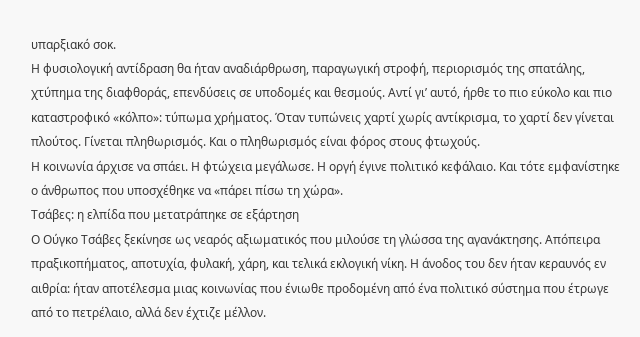υπαρξιακό σοκ.
Η φυσιολογική αντίδραση θα ήταν αναδιάρθρωση, παραγωγική στροφή, περιορισμός της σπατάλης, χτύπημα της διαφθοράς, επενδύσεις σε υποδομές και θεσμούς. Αντί γι’ αυτό, ήρθε το πιο εύκολο και πιο καταστροφικό «κόλπο»: τύπωμα χρήματος. Όταν τυπώνεις χαρτί χωρίς αντίκρισμα, το χαρτί δεν γίνεται πλούτος. Γίνεται πληθωρισμός. Και ο πληθωρισμός είναι φόρος στους φτωχούς.
Η κοινωνία άρχισε να σπάει. Η φτώχεια μεγάλωσε. Η οργή έγινε πολιτικό κεφάλαιο. Και τότε εμφανίστηκε ο άνθρωπος που υποσχέθηκε να «πάρει πίσω τη χώρα».
Τσάβες: η ελπίδα που μετατράπηκε σε εξάρτηση
Ο Ούγκο Τσάβες ξεκίνησε ως νεαρός αξιωματικός που μιλούσε τη γλώσσα της αγανάκτησης. Απόπειρα πραξικοπήματος, αποτυχία, φυλακή, χάρη, και τελικά εκλογική νίκη. Η άνοδος του δεν ήταν κεραυνός εν αιθρία: ήταν αποτέλεσμα μιας κοινωνίας που ένιωθε προδομένη από ένα πολιτικό σύστημα που έτρωγε από το πετρέλαιο, αλλά δεν έχτιζε μέλλον.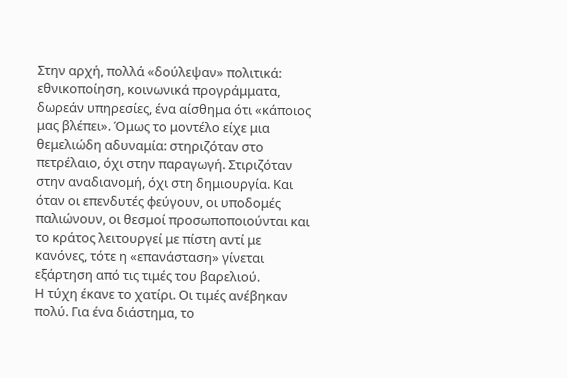Στην αρχή, πολλά «δούλεψαν» πολιτικά: εθνικοποίηση, κοινωνικά προγράμματα, δωρεάν υπηρεσίες, ένα αίσθημα ότι «κάποιος μας βλέπει». Όμως το μοντέλο είχε μια θεμελιώδη αδυναμία: στηριζόταν στο πετρέλαιο, όχι στην παραγωγή. Στιριζόταν στην αναδιανομή, όχι στη δημιουργία. Και όταν οι επενδυτές φεύγουν, οι υποδομές παλιώνουν, οι θεσμοί προσωποποιούνται και το κράτος λειτουργεί με πίστη αντί με κανόνες, τότε η «επανάσταση» γίνεται εξάρτηση από τις τιμές του βαρελιού.
Η τύχη έκανε το χατίρι. Οι τιμές ανέβηκαν πολύ. Για ένα διάστημα, το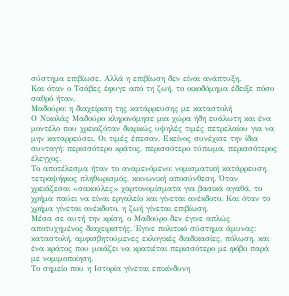σύστημα επιβίωσε. Αλλά η επιβίωση δεν είναι ανάπτυξη.
Και όταν ο Τσάβες έφυγε από τη ζωή, το οικοδόμημα έδειξε πόσο σαθρό ήταν.
Μαδούρο: η διαχείριση της κατάρρευσης με καταστολή
Ο Νικολάς Μαδούρο κληρονόμησε μια χώρα ήδη ευάλωτη και ένα μοντέλο που χρειαζόταν διαρκώς υψηλές τιμές πετρελαίου για να μην καταρρεύσει. Οι τιμές έπεσαν. Εκείνος συνέχισε την ίδια συνταγή: περισσότερο κράτος, περισσότερο τύπωμα, περισσότερος έλεγχος.
Το αποτέλεσμα ήταν το αναμενόμενο: νομισματική κατάρρευση, τετραψήφιος πληθωρισμός, κοινωνική αποσύνθεση. Όταν χρειάζεσαι «σακούλες» χαρτονομίσματα για βασικά αγαθά, το χρήμα παύει να είναι εργαλείο και γίνεται ανέκδοτο. Και όταν το χρήμα γίνεται ανέκδοτο, η ζωή γίνεται επιβίωση.
Μέσα σε αυτή την κρίση, ο Μαδούρο δεν έγινε απλώς αποτυχημένος διαχειριστής. Έγινε πολιτικό σύστημα άμυνας: καταστολή, αμφισβητούμενες εκλογικές διαδικασίες, πόλωση, και ένα κράτος που μοιάζει να κρατιέται περισσότερο με φόβο παρά με νομιμοποίηση.
Το σημείο που η Ιστορία γίνεται επικίνδυνη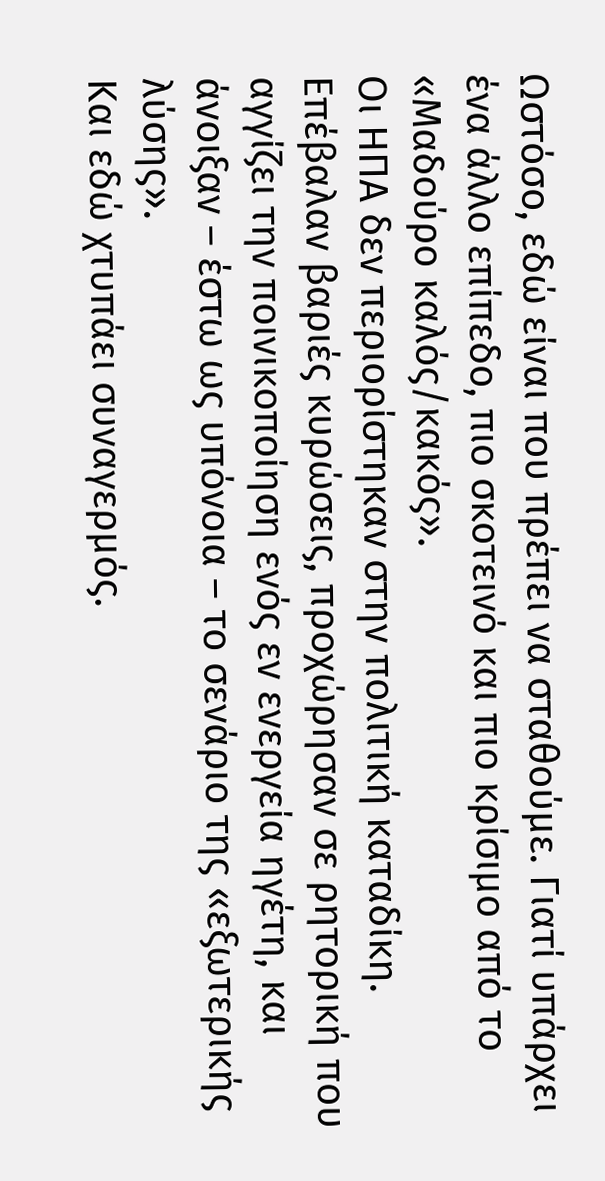Ωστόσο, εδώ είναι που πρέπει να σταθούμε. Γιατί υπάρχει ένα άλλο επίπεδο, πιο σκοτεινό και πιο κρίσιμο από το «Μαδούρο καλός/κακός».
Οι ΗΠΑ δεν περιορίστηκαν στην πολιτική καταδίκη. Επέβαλαν βαριές κυρώσεις, προχώρησαν σε ρητορική που αγγίζει την ποινικοποίηση ενός εν ενεργεία ηγέτη, και άνοιξαν – έστω ως υπόνοια – το σενάριο της «εξωτερικής λύσης».
Και εδώ χτυπάει συναγερμός.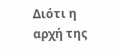Διότι η αρχή της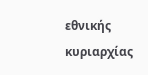εθνικής κυριαρχίας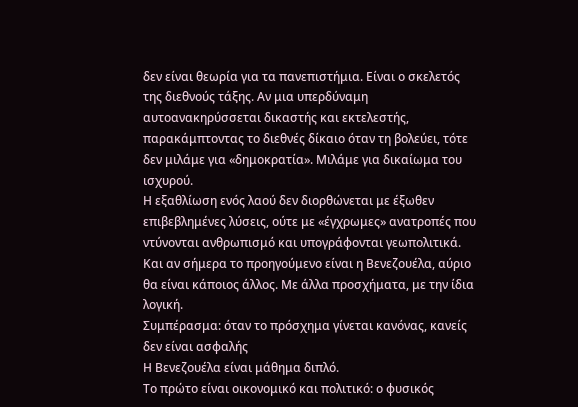δεν είναι θεωρία για τα πανεπιστήμια. Είναι ο σκελετός της διεθνούς τάξης. Αν μια υπερδύναμη αυτοανακηρύσσεται δικαστής και εκτελεστής, παρακάμπτοντας το διεθνές δίκαιο όταν τη βολεύει, τότε δεν μιλάμε για «δημοκρατία». Μιλάμε για δικαίωμα του ισχυρού.
Η εξαθλίωση ενός λαού δεν διορθώνεται με έξωθεν επιβεβλημένες λύσεις, ούτε με «έγχρωμες» ανατροπές που ντύνονται ανθρωπισμό και υπογράφονται γεωπολιτικά. Και αν σήμερα το προηγούμενο είναι η Βενεζουέλα, αύριο θα είναι κάποιος άλλος. Με άλλα προσχήματα, με την ίδια λογική.
Συμπέρασμα: όταν το πρόσχημα γίνεται κανόνας, κανείς δεν είναι ασφαλής
Η Βενεζουέλα είναι μάθημα διπλό.
Το πρώτο είναι οικονομικό και πολιτικό: ο φυσικός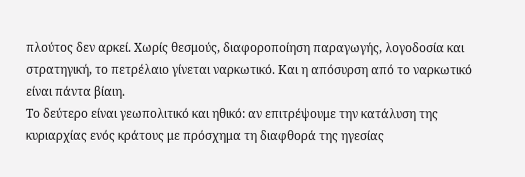πλούτος δεν αρκεί. Χωρίς θεσμούς, διαφοροποίηση παραγωγής, λογοδοσία και στρατηγική, το πετρέλαιο γίνεται ναρκωτικό. Και η απόσυρση από το ναρκωτικό είναι πάντα βίαιη.
Το δεύτερο είναι γεωπολιτικό και ηθικό: αν επιτρέψουμε την κατάλυση της κυριαρχίας ενός κράτους με πρόσχημα τη διαφθορά της ηγεσίας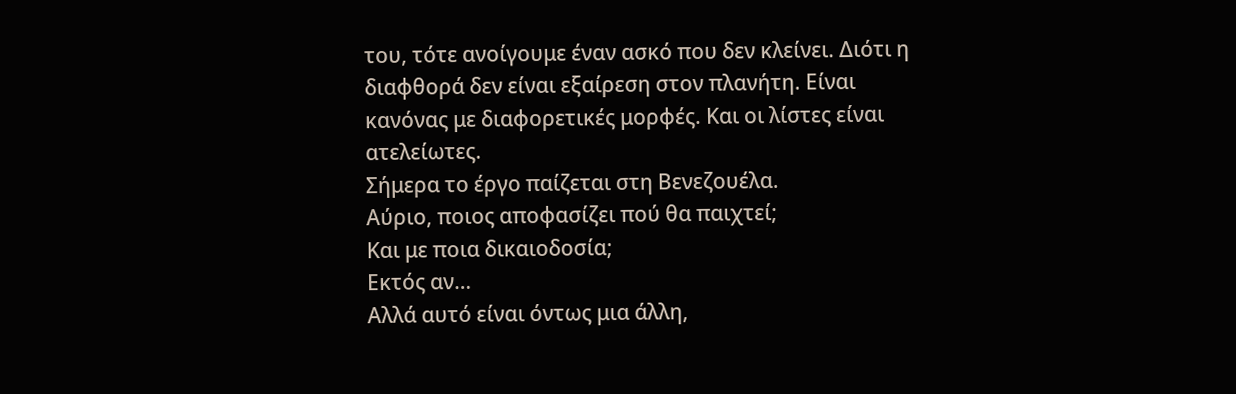του, τότε ανοίγουμε έναν ασκό που δεν κλείνει. Διότι η διαφθορά δεν είναι εξαίρεση στον πλανήτη. Είναι κανόνας με διαφορετικές μορφές. Και οι λίστες είναι ατελείωτες.
Σήμερα το έργο παίζεται στη Βενεζουέλα.
Αύριο, ποιος αποφασίζει πού θα παιχτεί;
Και με ποια δικαιοδοσία;
Εκτός αν…
Αλλά αυτό είναι όντως μια άλλη,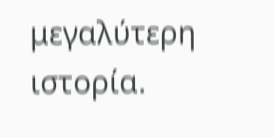μεγαλύτερη ιστορία.